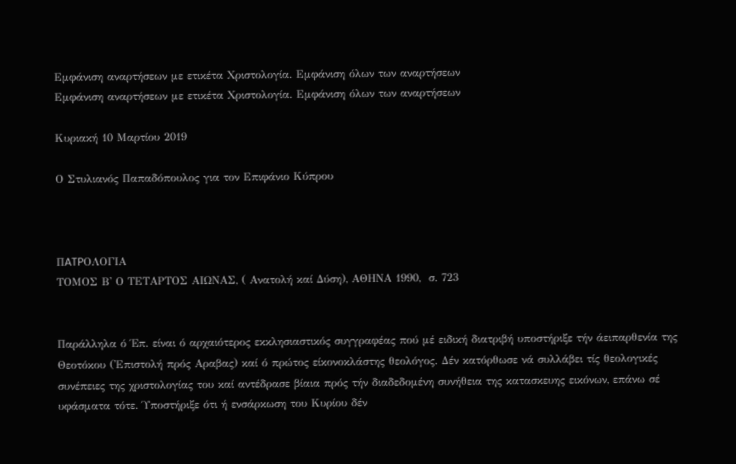Εμφάνιση αναρτήσεων με ετικέτα Χριστολογία. Εμφάνιση όλων των αναρτήσεων
Εμφάνιση αναρτήσεων με ετικέτα Χριστολογία. Εμφάνιση όλων των αναρτήσεων

Κυριακή 10 Μαρτίου 2019

Ο Στυλιανός Παπαδόπουλος για τον Επιφάνιο Κύπρου



ΠATPΟΛΟΓΙΑ
ΤΟΜΟΣ Β' Ο ΤΕΤΑΡΤΟΣ ΑΙΩΝΑΣ, ( Ανατολή καί Δύση), ΑΘΗΝΑ 1990,  σ. 723


Παράλληλα ό Έπ. είναι ό αρχαιότερος εκκλησιαστικός συγγραφέας πού μέ ειδική διατριβή υποστήριξε τήν άειπαρθενία της Θεοτόκου ('Επιστολή πρός Αραβας) καί ό πρώτος είκονοκλάστης θεολόγος. Δέν κατόρθωσε νά συλλάβει τίς θεολογικές συνέπειες της χριστολογίας του καί αντέδρασε βίαια πρός τήν διαδεδομένη συνήθεια της κατασκευης εικόνων, επάνω σέ υφάσματα τότε. Ύποστήριξε ότι ή ενσάρκωση του Κυρίου δέν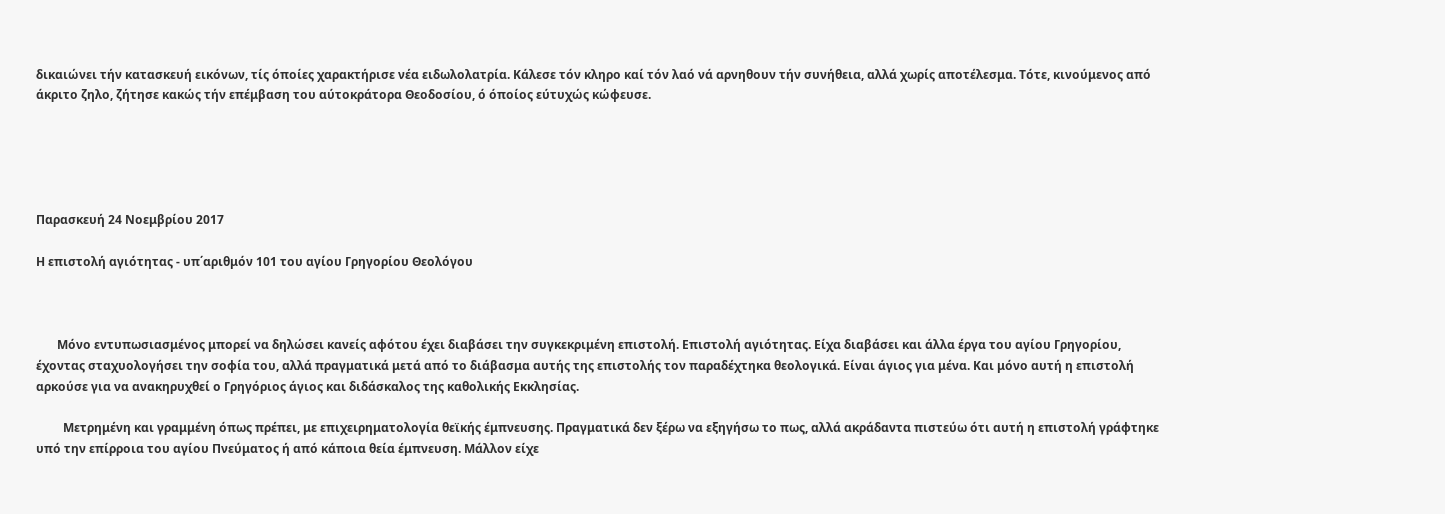δικαιώνει τήν κατασκευή εικόνων, τίς όποίες χαρακτήρισε νέα ειδωλολατρία. Κάλεσε τόν κληρο καί τόν λαό νά αρνηθουν τήν συνήθεια, αλλά χωρίς αποτέλεσμα. Τότε, κινούμενος από άκριτο ζηλο, ζήτησε κακώς τήν επέμβαση του αύτοκράτορα Θεοδοσίου, ό όποίος εύτυχώς κώφευσε.





Παρασκευή 24 Νοεμβρίου 2017

Η επιστολή αγιότητας - υπ΄αριθμόν 101 του αγίου Γρηγορίου Θεολόγου



       Μόνο εντυπωσιασμένος μπορεί να δηλώσει κανείς αφότου έχει διαβάσει την συγκεκριμένη επιστολή. Επιστολή αγιότητας. Είχα διαβάσει και άλλα έργα του αγίου Γρηγορίου, έχοντας σταχυολογήσει την σοφία του, αλλά πραγματικά μετά από το διάβασμα αυτής της επιστολής τον παραδέχτηκα θεολογικά. Είναι άγιος για μένα. Και μόνο αυτή η επιστολή αρκούσε για να ανακηρυχθεί ο Γρηγόριος άγιος και διδάσκαλος της καθολικής Εκκλησίας.

         Μετρημένη και γραμμένη όπως πρέπει, με επιχειρηματολογία θεϊκής έμπνευσης. Πραγματικά δεν ξέρω να εξηγήσω το πως, αλλά ακράδαντα πιστεύω ότι αυτή η επιστολή γράφτηκε υπό την επίρροια του αγίου Πνεύματος ή από κάποια θεία έμπνευση. Μάλλον είχε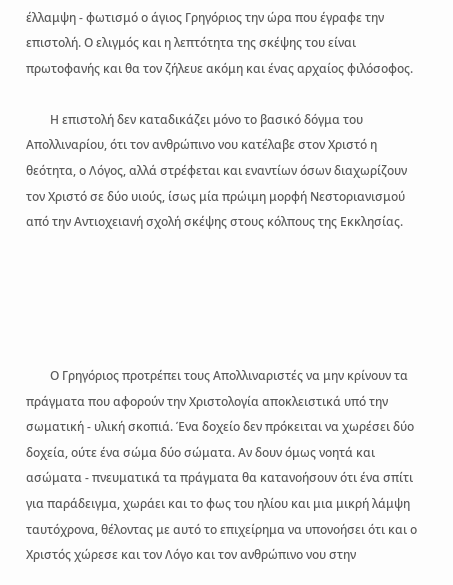έλλαμψη - φωτισμό ο άγιος Γρηγόριος την ώρα που έγραφε την επιστολή. Ο ελιγμός και η λεπτότητα της σκέψης του είναι πρωτοφανής και θα τον ζήλευε ακόμη και ένας αρχαίος φιλόσοφος.

        Η επιστολή δεν καταδικάζει μόνο το βασικό δόγμα του Απολλιναρίου, ότι τον ανθρώπινο νου κατέλαβε στον Χριστό η θεότητα, ο Λόγος, αλλά στρέφεται και εναντίων όσων διαχωρίζουν τον Χριστό σε δύο υιούς, ίσως μία πρώιμη μορφή Νεστοριανισμού από την Αντιοχειανή σχολή σκέψης στους κόλπους της Εκκλησίας.





        Ο Γρηγόριος προτρέπει τους Απολλιναριστές να μην κρίνουν τα πράγματα που αφορούν την Χριστολογία αποκλειστικά υπό την σωματική - υλική σκοπιά. Ένα δοχείο δεν πρόκειται να χωρέσει δύο δοχεία, ούτε ένα σώμα δύο σώματα. Αν δουν όμως νοητά και ασώματα - πνευματικά τα πράγματα θα κατανοήσουν ότι ένα σπίτι για παράδειγμα, χωράει και το φως του ηλίου και μια μικρή λάμψη ταυτόχρονα, θέλοντας με αυτό το επιχείρημα να υπονοήσει ότι και ο Χριστός χώρεσε και τον Λόγο και τον ανθρώπινο νου στην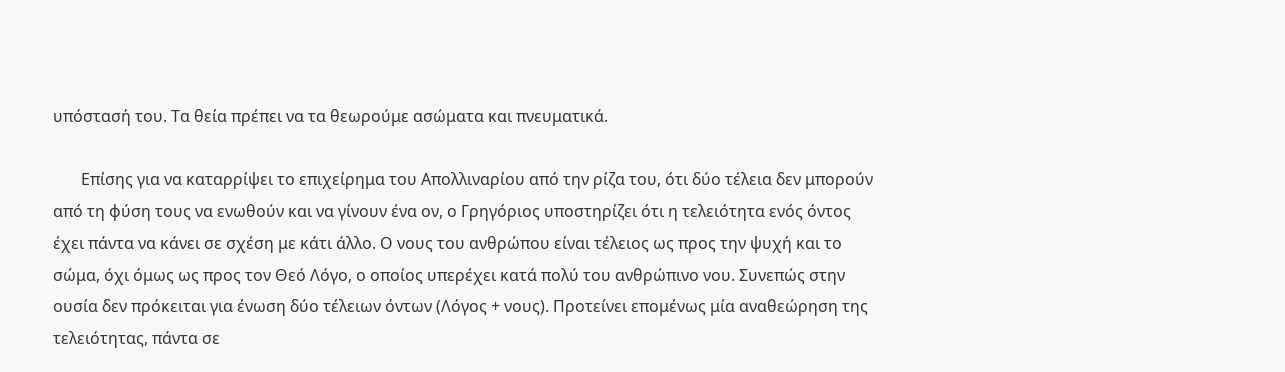υπόστασή του. Τα θεία πρέπει να τα θεωρούμε ασώματα και πνευματικά.

       Επίσης για να καταρρίψει το επιχείρημα του Απολλιναρίου από την ρίζα του, ότι δύο τέλεια δεν μπορούν από τη φύση τους να ενωθούν και να γίνουν ένα ον, ο Γρηγόριος υποστηρίζει ότι η τελειότητα ενός όντος έχει πάντα να κάνει σε σχέση με κάτι άλλο. Ο νους του ανθρώπου είναι τέλειος ως προς την ψυχή και το σώμα, όχι όμως ως προς τον Θεό Λόγο, ο οποίος υπερέχει κατά πολύ του ανθρώπινο νου. Συνεπώς στην ουσία δεν πρόκειται για ένωση δύο τέλειων όντων (Λόγος + νους). Προτείνει επομένως μία αναθεώρηση της τελειότητας, πάντα σε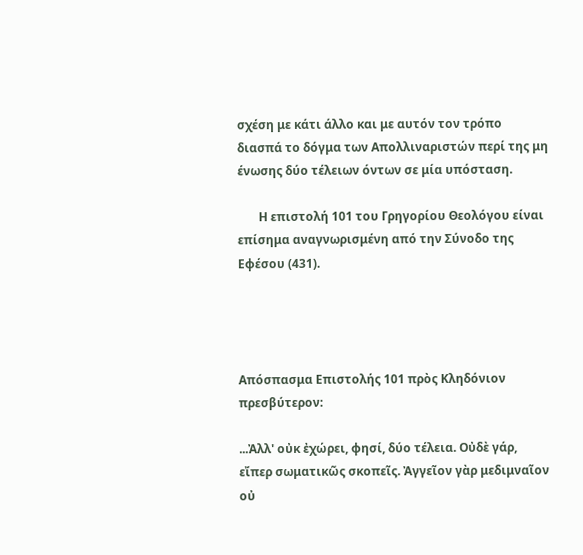σχέση με κάτι άλλο και με αυτόν τον τρόπο διασπά το δόγμα των Απολλιναριστών περί της μη ένωσης δύο τέλειων όντων σε μία υπόσταση.

       Η επιστολή 101 του Γρηγορίου Θεολόγου είναι επίσημα αναγνωρισμένη από την Σύνοδο της Εφέσου (431).




Απόσπασμα Επιστολής 101 πρὸς Κληδόνιον πρεσβύτερον:

...Ἀλλ' οὐκ ἐχώρει, φησί, δύο τέλεια. Οὐδὲ γάρ, εἴπερ σωματικῶς σκοπεῖς. Ἀγγεῖον γὰρ μεδιμναῖον οὐ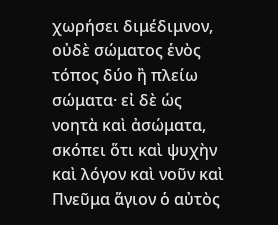χωρήσει διμέδιμνον, οὐδὲ σώματος ἑνὸς τόπος δύο ἢ πλείω σώματα· εἰ δὲ ὡς νοητὰ καὶ ἀσώματα, σκόπει ὅτι καὶ ψυχὴν καὶ λόγον καὶ νοῦν καὶ Πνεῦμα ἅγιον ὁ αὐτὸς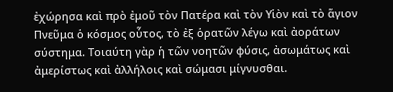ἐχώρησα καὶ πρὸ ἐμοῦ τὸν Πατέρα καὶ τὸν Υἱὸν καὶ τὸ ἅγιον Πνεῦμα ὁ κόσμος οὗτος, τὸ ἐξ ὁρατῶν λέγω καὶ ἀοράτων σύστημα. Τοιαύτη γὰρ ἡ τῶν νοητῶν φύσις, ἀσωμάτως καὶ ἀμερίστως καὶ ἀλλήλοις καὶ σώμασι μίγνυσθαι.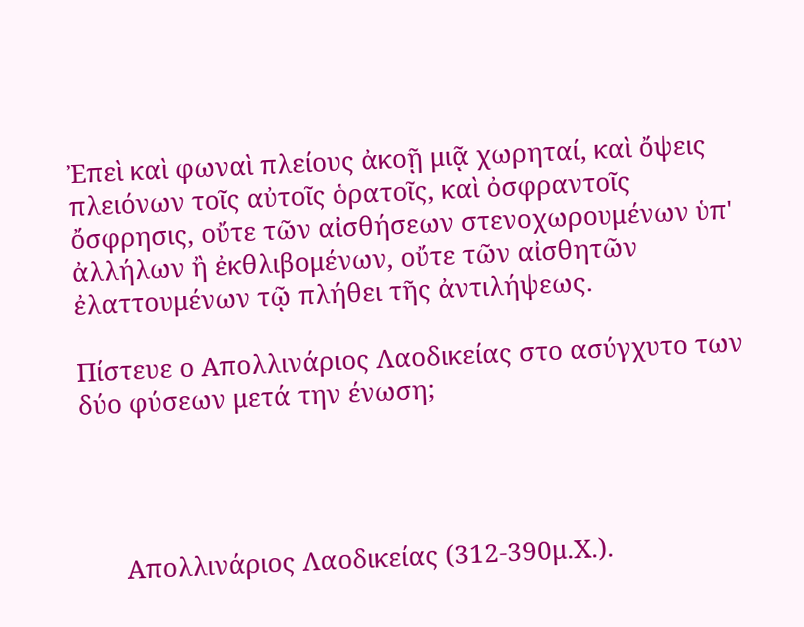Ἐπεὶ καὶ φωναὶ πλείους ἀκοῇ μιᾷ χωρηταί, καὶ ὄψεις πλειόνων τοῖς αὐτοῖς ὁρατοῖς, καὶ ὀσφραντοῖς ὄσφρησις, οὔτε τῶν αἰσθήσεων στενοχωρουμένων ὑπ' ἀλλήλων ἢ ἐκθλιβομένων, οὔτε τῶν αἰσθητῶν ἐλαττουμένων τῷ πλήθει τῆς ἀντιλήψεως.

Πίστευε ο Απολλινάριος Λαοδικείας στο ασύγχυτο των δύο φύσεων μετά την ένωση;




      Απολλινάριος Λαοδικείας (312-390μ.Χ.).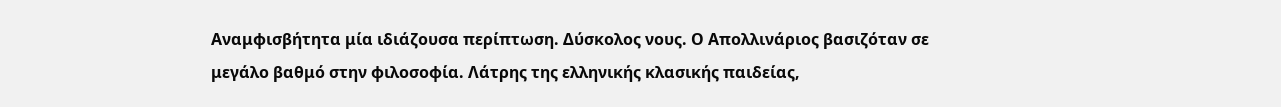Αναμφισβήτητα μία ιδιάζουσα περίπτωση. Δύσκολος νους. Ο Απολλινάριος βασιζόταν σε μεγάλο βαθμό στην φιλοσοφία. Λάτρης της ελληνικής κλασικής παιδείας,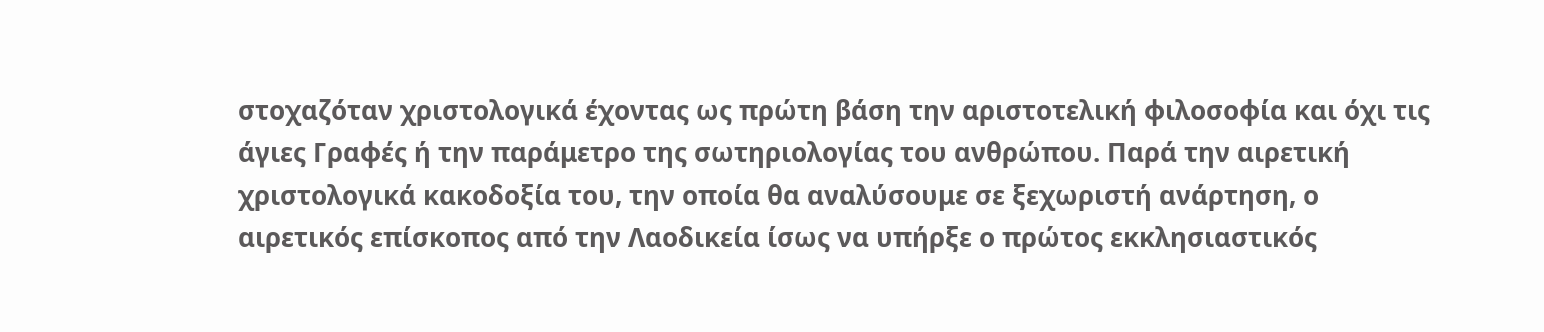στοχαζόταν χριστολογικά έχοντας ως πρώτη βάση την αριστοτελική φιλοσοφία και όχι τις άγιες Γραφές ή την παράμετρο της σωτηριολογίας του ανθρώπου. Παρά την αιρετική χριστολογικά κακοδοξία του, την οποία θα αναλύσουμε σε ξεχωριστή ανάρτηση, ο αιρετικός επίσκοπος από την Λαοδικεία ίσως να υπήρξε ο πρώτος εκκλησιαστικός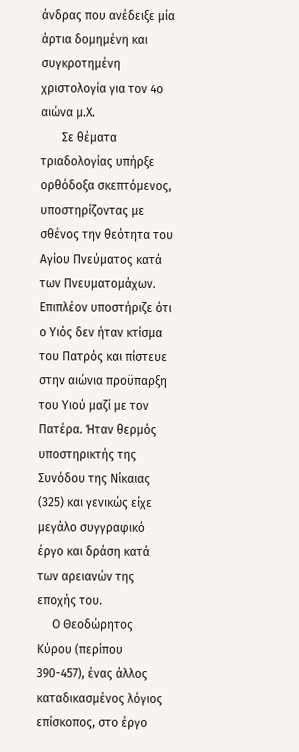άνδρας που ανέδειξε μία άρτια δομημένη και συγκροτημένη χριστολογία για τον 4ο αιώνα μ.Χ.
       Σε θέματα τριαδολογίας υπήρξε ορθόδοξα σκεπτόμενος, υποστηρίζοντας με σθένος την θεότητα του Αγίου Πνεύματος κατά των Πνευματομάχων. Επιπλέον υποστήριζε ότι ο Υιός δεν ήταν κτίσμα του Πατρός και πίστευε στην αιώνια προϋπαρξη του Υιού μαζί με τον Πατέρα. Ήταν θερμός υποστηρικτής της Συνόδου της Νίκαιας (325) και γενικώς είχε μεγάλο συγγραφικό έργο και δράση κατά των αρειανών της εποχής του.
     Ο Θεοδώρητος Κύρου (περίπου 390-457), ένας άλλος καταδικασμένος λόγιος επίσκοπος, στο έργο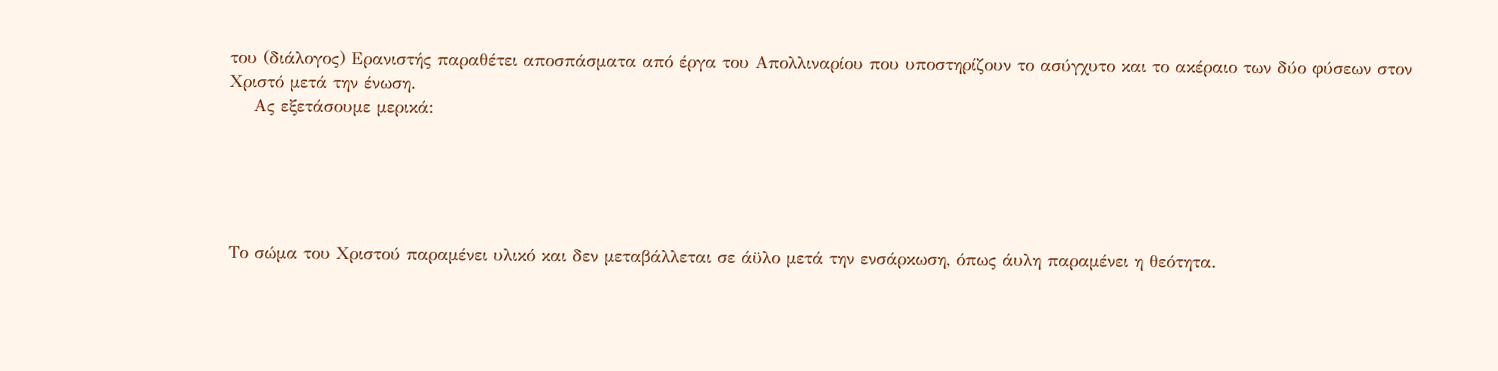του (διάλογος) Ερανιστής παραθέτει αποσπάσματα από έργα του Απολλιναρίου που υποστηρίζουν το ασύγχυτο και το ακέραιο των δύο φύσεων στον Χριστό μετά την ένωση.
    Ας εξετάσουμε μερικά:





Το σώμα του Χριστού παραμένει υλικό και δεν μεταβάλλεται σε άϋλο μετά την ενσάρκωση, όπως άυλη παραμένει η θεότητα.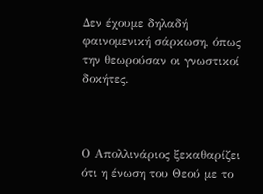Δεν έχουμε δηλαδή φαινομενική σάρκωση, όπως την θεωρούσαν οι γνωστικοί δοκήτες.



Ο Απολλινάριος ξεκαθαρίζει ότι η ένωση του Θεού με το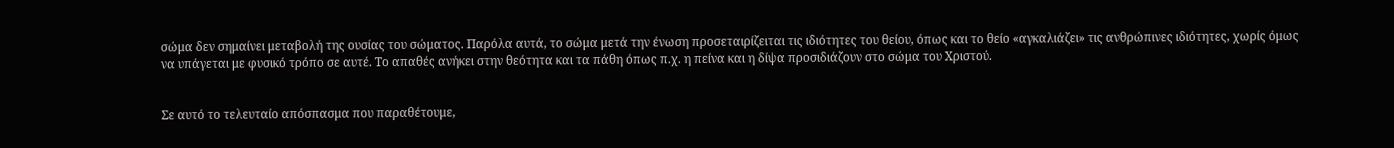σώμα δεν σημαίνει μεταβολή της ουσίας του σώματος. Παρόλα αυτά, το σώμα μετά την ένωση προσεταιρίζειται τις ιδιότητες του θείου, όπως και το θείο «αγκαλιάζει» τις ανθρώπινες ιδιότητες, χωρίς όμως να υπάγεται με φυσικό τρόπο σε αυτέ. Το απαθές ανήκει στην θεότητα και τα πάθη όπως π.χ. η πείνα και η δίψα προσιδιάζουν στο σώμα του Χριστού.


Σε αυτό το τελευταίο απόσπασμα που παραθέτουμε,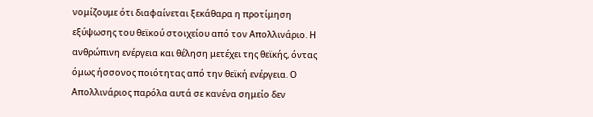νομίζουμε ότι διαφαίνεται ξεκάθαρα η προτίμηση εξύψωσης του θεϊκού στοιχείου από τον Απολλινάριο. Η ανθρώπινη ενέργεια και θέληση μετέχει της θεϊκής, όντας όμως ήσσονος ποιότητας από την θεϊκή ενέργεια. Ο Απολλινάριος παρόλα αυτά σε κανένα σημείο δεν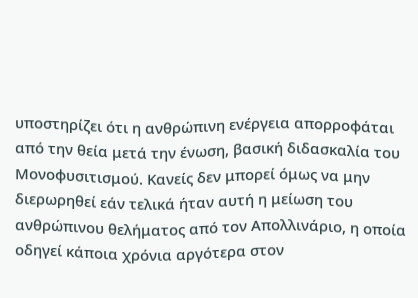υποστηρίζει ότι η ανθρώπινη ενέργεια απορροφάται από την θεία μετά την ένωση, βασική διδασκαλία του Μονοφυσιτισμού. Κανείς δεν μπορεί όμως να μην διερωρηθεί εάν τελικά ήταν αυτή η μείωση του ανθρώπινου θελήματος από τον Απολλινάριο, η οποία οδηγεί κάποια χρόνια αργότερα στον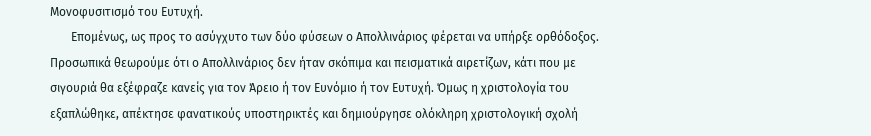Μονοφυσιτισμό του Ευτυχή.
       Επομένως, ως προς το ασύγχυτο των δύο φύσεων ο Απολλινάριος φέρεται να υπήρξε ορθόδοξος. Προσωπικά θεωρούμε ότι ο Απολλινάριος δεν ήταν σκόπιμα και πεισματικά αιρετίζων, κάτι που με σιγουριά θα εξέφραζε κανείς για τον Άρειο ή τον Ευνόμιο ή τον Ευτυχή. Όμως η χριστολογία του εξαπλώθηκε, απέκτησε φανατικούς υποστηρικτές και δημιούργησε ολόκληρη χριστολογική σχολή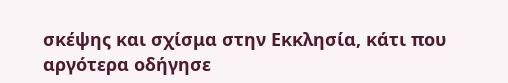σκέψης και σχίσμα στην Εκκλησία, κάτι που αργότερα οδήγησε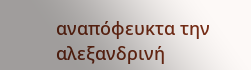αναπόφευκτα την αλεξανδρινή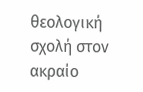θεολογική σχολή στον ακραίο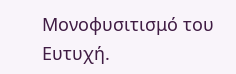Μονοφυσιτισμό του Ευτυχή.